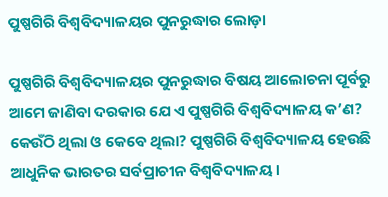ପୁଷ୍ପଗିରି ବିଶ୍ୱବିଦ୍ୟାଳୟର ପୁନରୁଦ୍ଧାର ଲୋଡ଼ା

ପୁଷ୍ପଗିରି ବିଶ୍ୱବିଦ୍ୟାଳୟର ପୁନରୁଦ୍ଧାର ବିଷୟ ଆଲୋଚନା ପୂର୍ବରୁ ଆମେ ଜାଣିବା ଦରକାର ଯେ ଏ ପୁଷ୍ପଗିରି ବିଶ୍ବବିଦ୍ୟାଳୟ କ’ଣ? କେଉଁଠି ଥିଲା ଓ କେବେ ଥିଲା? ପୁଷ୍ପଗିରି ବିଶ୍ବବିଦ୍ୟାଳୟ ହେଉଛି ଆଧୁନିକ ଭାରତର ସର୍ବପ୍ରାଚୀନ ବିଶ୍ବବିଦ୍ୟାଳୟ।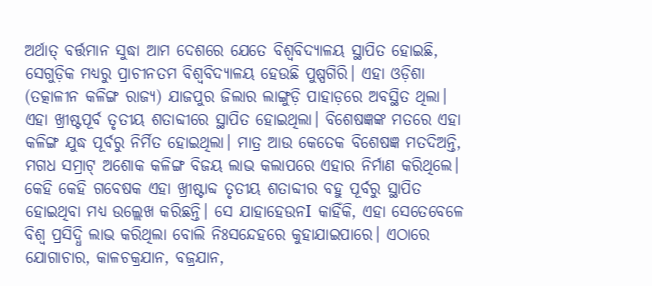ଅର୍ଥାତ୍‌ ବର୍ତ୍ତମାନ ସୁଦ୍ଧା ଆମ ଦେଶରେ ଯେତେ ବିଶ୍ୱବିଦ୍ୟାଳୟ ସ୍ଥାପିତ ହୋଇଛି, ସେଗୁଡ଼ିକ ମଧ୍ୟରୁ ପ୍ରାଚୀନତମ ବିଶ୍ୱବିଦ୍ୟାଳୟ ହେଉଛି ପୁଷ୍ପଗିରି। ଏହା ଓଡ଼ିଶା (ତତ୍କାଳୀନ କଳିଙ୍ଗ ରାଜ୍ୟ) ଯାଜପୁର ଜିଲାର ଲାଙ୍ଗୁଡ଼ି ପାହାଡ଼ରେ ଅବସ୍ଥିତ ଥିଲା। ଏହା ଖ୍ରୀଷ୍ଟପୂର୍ବ ତୃତୀୟ ଶତାବ୍ଦୀରେ ସ୍ଥାପିତ ହୋଇଥିଲା। ବିଶେଷଜ୍ଞଙ୍କ ମତରେ ଏହା କଳିଙ୍ଗ ଯୁଦ୍ଧ ପୂର୍ବରୁ ନିର୍ମିତ ହୋଇଥିଲା। ମାତ୍ର ଆଉ କେତେକ ବିଶେଷଜ୍ଞ ମତଦିଅନ୍ତି, ମଗଧ ସମ୍ରାଟ୍‌ ଅଶୋକ କଳିଙ୍ଗ ବିଜୟ ଲାଭ କଲାପରେ ଏହାର ନିର୍ମାଣ କରିଥିଲେ। କେହି କେହି ଗବେଷକ ଏହା ଖ୍ରୀଷ୍ଟାବ୍ଦ ତୃତୀୟ ଶତାବ୍ଦୀର ବହୁ ପୂର୍ବରୁ ସ୍ଥାପିତ ହୋଇଥିବା ମଧ୍ୟ ଉଲ୍ଲେଖ କରିଛନ୍ତି। ସେ ଯାହାହେଉନI କାହିଁକି, ଏହା ସେତେବେଳେ ବିଶ୍ୱ ପ୍ରସିଦ୍ଧି ଲାଭ କରିଥିଲା ବୋଲି ନିଃସନ୍ଦେହରେ କୁହାଯାଇପାରେ। ଏଠାରେ ଯୋଗାଚାର, କାଳଚକ୍ରଯାନ, ବଜ୍ରଯାନ,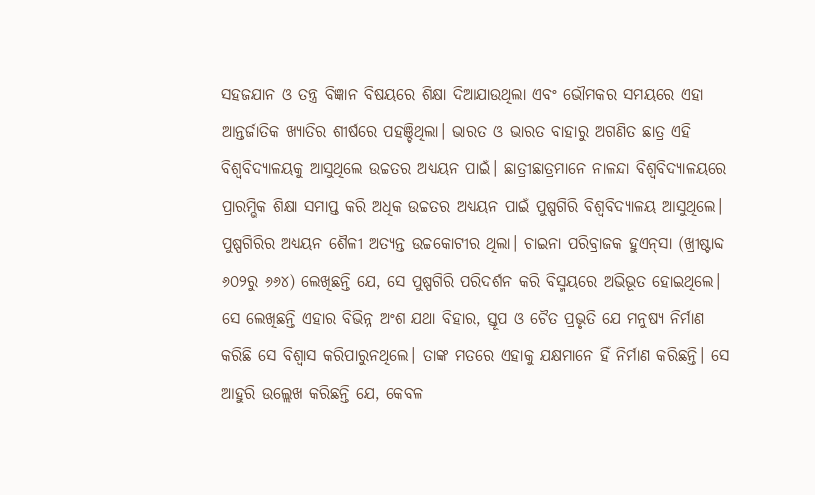ସହଜଯାନ ଓ ତନ୍ତ୍ର ବିଜ୍ଞାନ ବିଷୟରେ ଶିକ୍ଷା ଦିଆଯାଉଥିଲା ଏବଂ ଭୌମକର ସମୟରେ ଏହା ଆନ୍ତର୍ଜାତିକ ଖ୍ୟାତିର ଶୀର୍ଷରେ ପହଞ୍ଚିଥିଲା। ଭାରତ ଓ ଭାରତ ବାହାରୁ ଅଗଣିତ ଛାତ୍ର ଏହି ବିଶ୍ୱବିଦ୍ୟାଳୟକୁ ଆସୁଥିଲେ ଉଚ୍ଚତର ଅଧ୍ୟୟନ ପାଇଁ। ଛାତ୍ରୀଛାତ୍ରମାନେ ନାଳନ୍ଦା ବିଶ୍ୱବିଦ୍ୟାଳୟରେ ପ୍ରାରମ୍ଭିକ ଶିକ୍ଷା ସମାପ୍ତ କରି ଅଧିକ ଉଚ୍ଚତର ଅଧ୍ୟୟନ ପାଇଁ ପୁଷ୍ପଗିରି ବିଶ୍ୱବିଦ୍ୟାଳୟ ଆସୁଥିଲେ। ପୁଷ୍ପଗିରିର ଅଧ୍ୟୟନ ଶୈଳୀ ଅତ୍ୟନ୍ତ ଉଚ୍ଚକୋଟୀର ଥିଲା। ଚାଇନା ପରିବ୍ରାଜକ ହୁଏନ୍‌ସା (ଖ୍ରୀଷ୍ଟାବ୍ଦ ୬୦୨ରୁ ୬୬୪) ଲେଖିଛନ୍ତି ଯେ, ସେ ପୁଷ୍ପଗିରି ପରିଦର୍ଶନ କରି ବିସ୍ମୟରେ ଅଭିଭୂତ ହୋଇଥିଲେ। ସେ ଲେଖିଛନ୍ତି ଏହାର ବିଭିନ୍ନ ଅଂଶ ଯଥା ବିହାର, ସ୍ତୂପ ଓ ଚୈତ ପ୍ରଭୃତି ଯେ ମନୁଷ୍ୟ ନିର୍ମାଣ କରିଛି ସେ ବିଶ୍ବାସ କରିପାରୁନଥିଲେ। ତାଙ୍କ ମତରେ ଏହାକୁ ଯକ୍ଷମାନେ ହିଁ ନିର୍ମାଣ କରିଛନ୍ତି। ସେ ଆହୁରି ଉଲ୍ଲେଖ କରିଛନ୍ତି ଯେ, କେବଳ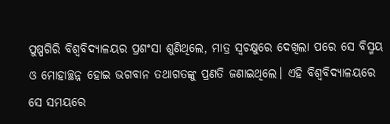ପୁଷ୍ପଗିରି ବିଶ୍ବବିଦ୍ୟାଳୟର ପ୍ରଶଂସା ଶୁଣିଥିଲେ, ମାତ୍ର ସ୍ବଚକ୍ଷୁରେ ଦେଖିଲା ପରେ ସେ ବିସ୍ମୟ ଓ ମୋହାଚ୍ଛନ୍ନ ହୋଇ ଭଗବାନ ତଥାଗତଙ୍କୁ ପ୍ରଣତି ଜଣାଇଥିଲେ। ଏହି ବିଶ୍ୱବିଦ୍ୟାଳୟରେ ସେ ସମୟରେ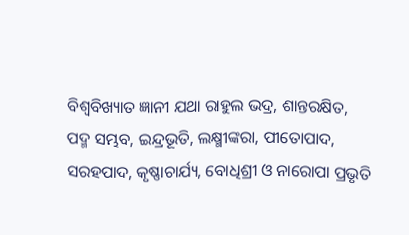ବିଶ୍ୱବିଖ୍ୟାତ ଜ୍ଞାନୀ ଯଥା ରାହୁଲ ଭଦ୍ର, ଶାନ୍ତରକ୍ଷିତ, ପଦ୍ମ ସମ୍ଭବ, ଇନ୍ଦ୍ରଭୂତି, ଲକ୍ଷ୍ମୀଙ୍କରା, ପୀତୋପାଦ, ସରହପାଦ, କୃଷ୍ଣାଚାର୍ଯ୍ୟ, ବୋଧିଶ୍ରୀ ଓ ନାରୋପା ପ୍ରଭୃତି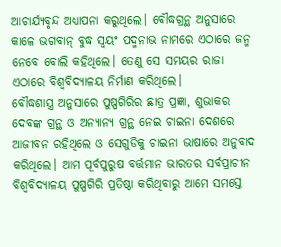ଆଚାର୍ଯ୍ୟବୃନ୍ଦ ଅଧ୍ୟାପନା କରୁଥିଲେ। ବୌଦ୍ଧଗ୍ରନ୍ଥ ଅନୁସାରେ କାଳେ ଭଗବାନ୍‌ ବୁଦ୍ଧ ସ୍ବୟଂ ପଦ୍ମନାଭ ନାମରେ ଏଠାରେ ଜନ୍ମ ନେବେ ବୋଲି କହିଥିଲେ। ତେଣୁ ସେ ସମୟର ରାଜା ଏଠାରେ ବିଶ୍ୱବିଦ୍ୟାଳୟ ନିର୍ମାଣ କରିଥିଲେ।
ବୌଦ୍ଧଶାସ୍ତ୍ର ଅନୁସାରେ ପୁଷ୍ପଗିରିର ଛାତ୍ର ପ୍ରଜ୍ଞା, ଶୁଭାକର ଦେବଙ୍କ ଗ୍ରନ୍ଥ ଓ ଅନ୍ୟାନ୍ୟ ଗ୍ରନ୍ଥ ନେଇ ଚାଇନା ଦେଶରେ ଆଜୀବନ ରହିଥିଲେ ଓ ସେଗୁଡିକୁ ଚାଇନା ଭାଷାରେ ଅନୁବାଦ କରିଥିଲେ। ଆମ ପୂର୍ବପୁରୁଷ ବର୍ତ୍ତମାନ ଭାରତର ସର୍ବପ୍ରାଚୀନ ବିଶ୍ୱବିଦ୍ୟାଳୟ ପୁଷ୍ପଗିରି ପ୍ରତିଷ୍ଠା କରିଥିବାରୁ ଆମେ ସମସ୍ତେ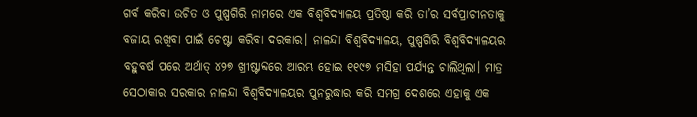ଗର୍ବ କରିବା ଉଚିତ ଓ ପୁଷ୍ପଗିରି ନାମରେ ଏକ ବିଶ୍ୱବିଦ୍ୟାଳୟ ପ୍ରତିଷ୍ଠା କରି ତା’ର ସର୍ବପ୍ରାଚୀନତାକୁ ବଜାୟ ରଖିବା ପାଇଁ ଚେଷ୍ଟା କରିବା ଦରକାର। ନାଳନ୍ଦା ବିଶ୍ୱବିଦ୍ୟାଳୟ, ପୁଷ୍ପଗିରି ବିଶ୍ୱବିଦ୍ୟାଳୟର ବହୁବର୍ଷ ପରେ ଅର୍ଥାତ୍‌ ୪୨୭ ଖ୍ରୀଷ୍ଟାବ୍ଦରେ ଆରମ୍ଭ ହୋଇ ୧୧୯୭ ମସିହା ପର୍ଯ୍ୟନ୍ତ ଚାଲିଥିଲା। ମାତ୍ର ସେଠାକାର ସରକାର ନାଳନ୍ଦା ବିଶ୍ୱବିଦ୍ୟାଳୟର ପୁନରୁଦ୍ଧାର କରି ସମଗ୍ର ଦେଶରେ ଏହାକୁ ଏକ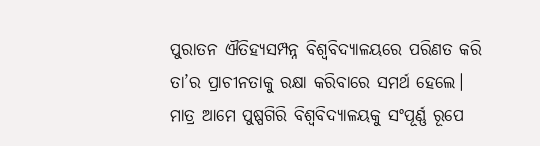ପୁରାତନ ଐତିହ୍ୟସମ୍ପନ୍ନ ବିଶ୍ୱବିଦ୍ୟାଳୟରେ ପରିଣତ କରି ତା’ର ପ୍ରାଚୀନତାକୁ ରକ୍ଷା କରିବାରେ ସମର୍ଥ ହେଲେ। ମାତ୍ର ଆମେ ପୁଷ୍ପଗିରି ବିଶ୍ବବିଦ୍ୟାଳୟକୁ ସଂପୂର୍ଣ୍ଣ ରୂପେ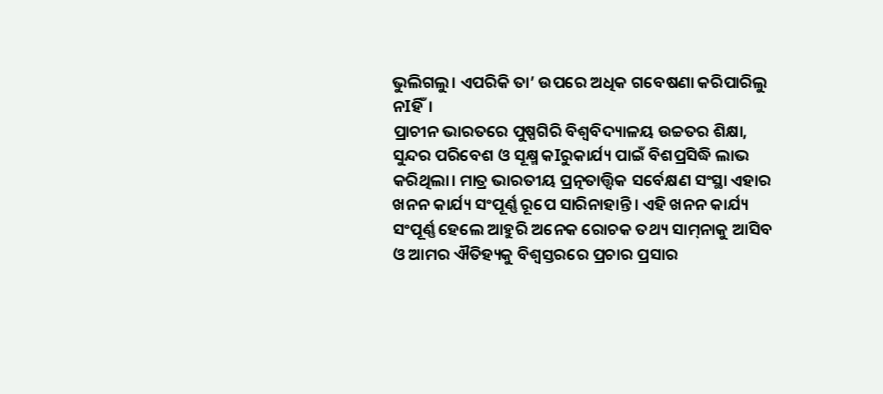ଭୁଲିଗଲୁ। ଏପରିକି ତା’ ଉପରେ ଅଧିକ ଗବେଷଣା କରିପାରିଲୁ ନIହିଁ।
ପ୍ରାଚୀନ ଭାରତରେ ପୁଷ୍ପଗିରି ବିଶ୍ୱବିଦ୍ୟାଳୟ ଉଚ୍ଚତର ଶିକ୍ଷା, ସୁନ୍ଦର ପରିବେଶ ଓ ସୂକ୍ଷ୍ମ କIରୁକାର୍ଯ୍ୟ ପାଇଁ ବିଶପ୍ରସିଦ୍ଧି ଲାଭ କରିଥିଲା। ମାତ୍ର ଭାରତୀୟ ପ୍ରତ୍ନତାତ୍ତ୍ୱିକ ସର୍ବେକ୍ଷଣ ସଂସ୍ଥା ଏହାର ଖନନ କାର୍ଯ୍ୟ ସଂପୂର୍ଣ୍ଣ ରୂପେ ସାରିନାହାନ୍ତି। ଏହି ଖନନ କାର୍ଯ୍ୟ ସଂପୂର୍ଣ୍ଣ ହେଲେ ଆହୁରି ଅନେକ ରୋଚକ ତଥ୍ୟ ସାମ୍‌ନାକୁ ଆସିବ ଓ ଆମର ଐତିହ୍ୟକୁ ବିଶ୍ୱସ୍ତରରେ ପ୍ରଚାର ପ୍ରସାର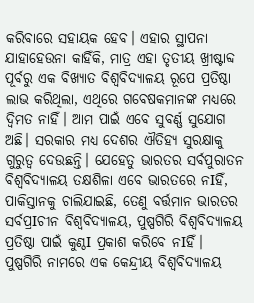କରିବାରେ ସହାୟକ ହେବ। ଏହାର ସ୍ଥାପନା ଯାହାହେଉନା କାହିଁକି, ମାତ୍ର ଏହା ତୃତୀୟ ଖ୍ରୀଷ୍ଟାବ୍ଦ ପୂର୍ବରୁ ଏକ ବିଖ୍ୟାତ ବିଶ୍ୱବିଦ୍ୟାଳୟ ରୂପେ ପ୍ରତିଷ୍ଠା ଲାଭ କରିଥିଲା, ଏଥିରେ ଗବେଷକମାନଙ୍କ ମଧ୍ୟରେ ଦ୍ୱିମତ ନାହିଁ। ଆମ ପାଇଁ ଏବେ ସୁବର୍ଣ୍ଣ ସୁଯୋଗ ଅଛି। ସରକାର ମଧ୍ୟ ଦେଶର ଐତିହ୍ୟ ସୁରକ୍ଷାକୁ ଗୁରୁତ୍ୱ ଦେଉଛନ୍ତି। ଯେହେତୁ ଭାରତର ସର୍ବପୁରାତନ ବିଶ୍ବବିଦ୍ୟାଳୟ ତକ୍ଷଶିଳା ଏବେ ଭାରତରେ ନIହିଁ, ପାକିସ୍ତାନକୁ ଚାଲିଯାଇଛି, ତେଣୁ ବର୍ତ୍ତମାନ ଭାରତର ସର୍ବପ୍ରIଚୀନ ବିଶ୍ବବିଦ୍ୟାଳୟ, ପୁଷ୍ପଗିରି ବିଶ୍ବବିଦ୍ୟାଳୟ ପ୍ରତିଷ୍ଠା ପାଇଁ କୁଣ୍ଠI ପ୍ରକାଶ କରିବେ ନIହିଁ। ପୁଷ୍ପଗିରି ନାମରେ ଏକ କେନ୍ଦ୍ରୀୟ ବିଶ୍ବବିଦ୍ୟାଳୟ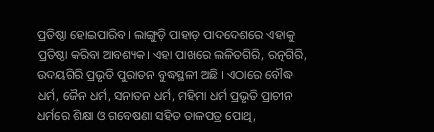ପ୍ରତିଷ୍ଠା ହୋଇପାରିବ। ଲାଙ୍ଗୁଡ଼ି ପାହାଡ଼ ପାଦଦେଶରେ ଏହାକୁ ପ୍ରତିଷ୍ଠା କରିବା ଆବଶ୍ୟକ। ଏହା ପାଖରେ ଲଳିତଗିରି, ରତ୍ନଗିରି, ଉଦୟଗିରି ପ୍ରଭୃତି ପୁରାତନ ବୁଦ୍ଧସ୍ଥଳୀ ଅଛି । ଏଠାରେ ବୌଦ୍ଧ ଧର୍ମ, ଜୈନ ଧର୍ମ, ସନାତନ ଧର୍ମ, ମହିମା ଧର୍ମ ପ୍ରଭୃତି ପ୍ରାଚୀନ ଧର୍ମରେ ଶିକ୍ଷା ଓ ଗବେଷଣା ସହିତ ତାଳପତ୍ର ପୋଥି,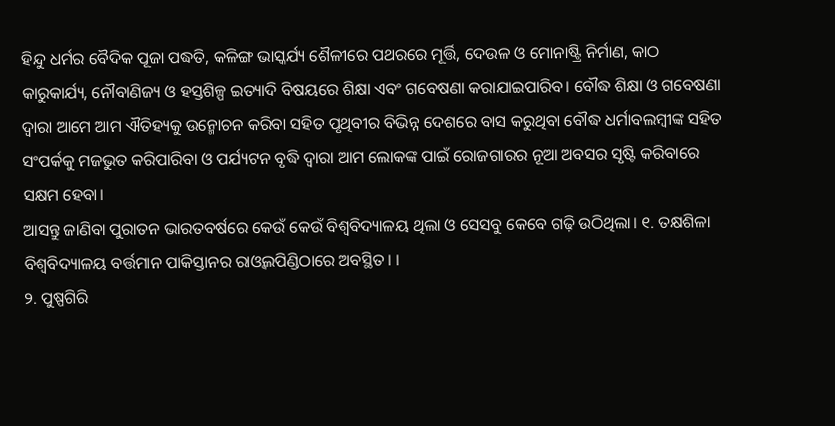ହିନ୍ଦୁ ଧର୍ମର ବୈଦିକ ପୂଜା ପଦ୍ଧତି, କଳିଙ୍ଗ ଭାସ୍କର୍ଯ୍ୟ ଶୈଳୀରେ ପଥରରେ ମୂର୍ତ୍ତି, ଦେଉଳ ଓ ମୋନାଷ୍ଟ୍ରି ନିର୍ମାଣ, କାଠ କାରୁକାର୍ଯ୍ୟ, ନୌବାଣିଜ୍ୟ ଓ ହସ୍ତଶିଳ୍ପ ଇତ୍ୟାଦି ବିଷୟରେ ଶିକ୍ଷା ଏବଂ ଗବେଷଣା କରାଯାଇପାରିବ। ବୌଦ୍ଧ ଶିକ୍ଷା ଓ ଗବେଷଣା ଦ୍ୱାରା ଆମେ ଆମ ଐତିହ୍ୟକୁ ଉନ୍ମୋଚନ କରିବା ସହିତ ପୃଥିବୀର ବିଭିନ୍ନ ଦେଶରେ ବାସ କରୁଥିବା ବୌଦ୍ଧ ଧର୍ମାବଲମ୍ବୀଙ୍କ ସହିତ ସଂପର୍କକୁ ମଜଭୁତ କରିପାରିବା ଓ ପର୍ଯ୍ୟଟନ ବୃଦ୍ଧି ଦ୍ୱାରା ଆମ ଲୋକଙ୍କ ପାଇଁ ରୋଜଗାରର ନୂଆ ଅବସର ସୃଷ୍ଟି କରିବାରେ ସକ୍ଷମ ହେବା।
ଆସନ୍ତୁ ଜାଣିବା ପୁରାତନ ଭାରତବର୍ଷରେ କେଉଁ କେଉଁ ବିଶ୍ୱବିଦ୍ୟାଳୟ ଥିଲା ଓ ସେସବୁ କେବେ ଗଢ଼ି ଉଠିଥିଲା। ୧. ତକ୍ଷଶିଳା ବିଶ୍ୱବିଦ୍ୟାଳୟ ବର୍ତ୍ତମାନ ପାକିସ୍ତାନର ରାଓ୍ବଲପିଣ୍ଡିଠାରେ ଅବସ୍ଥିତ। ।
୨. ପୁଷ୍ପଗିରି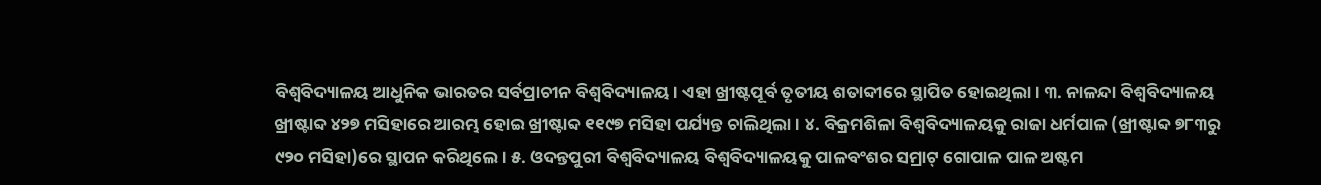ବିଶ୍ବବିଦ୍ୟାଳୟ ଆଧୁନିକ ଭାରତର ସର୍ବପ୍ରାଚୀନ ବିଶ୍ବବିଦ୍ୟାଳୟ। ଏହା ଖ୍ରୀଷ୍ଟପୂର୍ବ ତୃତୀୟ ଶତାବ୍ଦୀରେ ସ୍ଥାପିତ ହୋଇଥିଲା । ୩. ନାଳନ୍ଦା ବିଶ୍ୱବିଦ୍ୟାଳୟ ଖ୍ରୀଷ୍ଟାବ୍ଦ ୪୨୭ ମସିହାରେ ଆରମ୍ଭ ହୋଇ ଖ୍ରୀଷ୍ଟାବ୍ଦ ୧୧୯୭ ମସିହା ପର୍ଯ୍ୟନ୍ତ ଚାଲିଥିଲା । ୪. ବିକ୍ରମଶିଳା ବିଶ୍ୱବିଦ୍ୟାଳୟକୁ ରାଜା ଧର୍ମପାଳ (ଖ୍ରୀଷ୍ଟାବ୍ଦ ୭୮୩ରୁ ୯୨୦ ମସିହା)ରେ ସ୍ଥାପନ କରିଥିଲେ। ୫. ଓଦନ୍ତପୁରୀ ବିଶ୍ୱବିଦ୍ୟାଳୟ ବିଶ୍ୱବିଦ୍ୟାଳୟକୁ ପାଳବଂଶର ସମ୍ରାଟ୍‌ ଗୋପାଳ ପାଳ ଅଷ୍ଟମ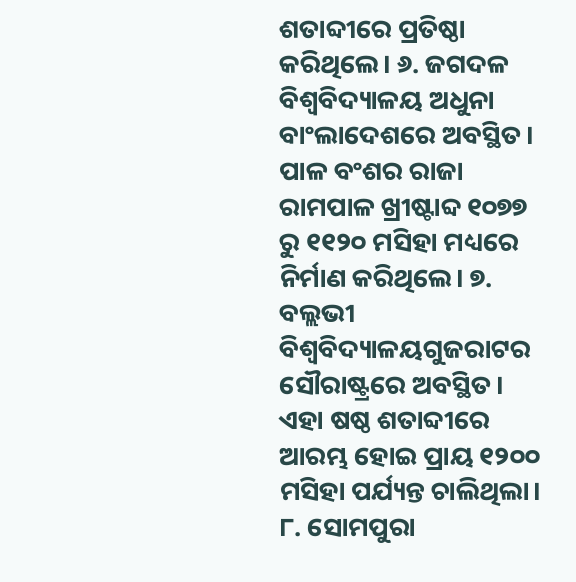ଶତାବ୍ଦୀରେ ପ୍ରତିଷ୍ଠା କରିଥିଲେ। ୬. ଜଗଦଳ ବିଶ୍ୱବିଦ୍ୟାଳୟ ଅଧୁନା ବାଂଲାଦେଶରେ ଅବସ୍ଥିତ। ପାଳ ବଂଶର ରାଜା ରାମପାଳ ଖ୍ରୀଷ୍ଟାବ୍ଦ ୧୦୭୭ ରୁ ୧୧୨୦ ମସିହା ମଧ୍ୟରେ ନିର୍ମାଣ କରିଥିଲେ। ୭. ବଲ୍ଲଭୀ ବିଶ୍ୱବିଦ୍ୟାଳୟଗୁଜରାଟର ସୌରାଷ୍ଟ୍ରରେ ଅବସ୍ଥିତ। ଏହା ଷଷ୍ଠ ଶତାବ୍ଦୀରେ ଆରମ୍ଭ ହୋଇ ପ୍ରାୟ ୧୨୦୦ ମସିହା ପର୍ଯ୍ୟନ୍ତ ଚାଲିଥିଲା। ୮. ସୋମପୁରା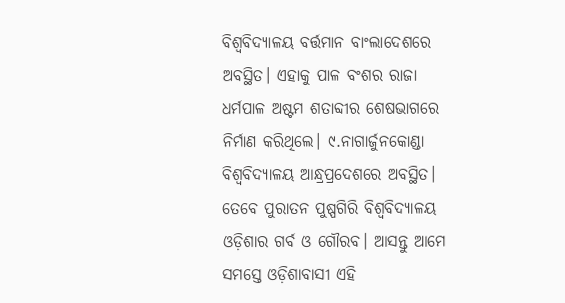ବିଶ୍ୱବିଦ୍ୟାଳୟ ବର୍ତ୍ତମାନ ବାଂଲାଦେଶରେ ଅବସ୍ଥିତ। ଏହାକୁ ପାଳ ବଂଶର ରାଜା ଧର୍ମପାଳ ଅଷ୍ଟମ ଶତାବ୍ଦୀର ଶେଷଭାଗରେ ନିର୍ମାଣ କରିଥିଲେ। ୯.ନାଗାର୍ଜୁନକୋଣ୍ଡା ବିଶ୍ୱବିଦ୍ୟାଳୟ ଆନ୍ଧ୍ରପ୍ରଦେଶରେ ଅବସ୍ଥିତ। ତେବେ ପୁରାତନ ପୁଷ୍ପଗିରି ବିଶ୍ୱବିଦ୍ୟାଳୟ ଓଡ଼ିଶାର ଗର୍ବ ଓ ଗୌରବ। ଆସନ୍ତୁ ଆମେ ସମସ୍ତେ ଓଡ଼ିଶାବାସୀ ଏହି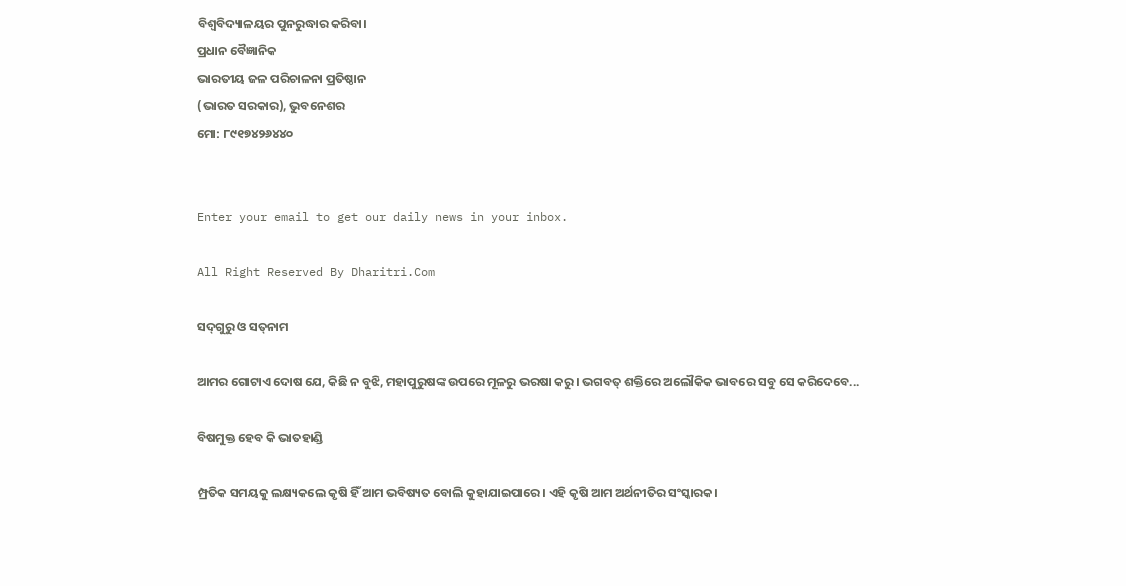ବିଶ୍ୱବିଦ୍ୟାଳୟର ପୁନରୁଦ୍ଧାର କରିବା।
ପ୍ରଧାନ ବୈଜ୍ଞାନିକ
ଭାରତୀୟ ଜଳ ପରିଚାଳନା ପ୍ରତିଷ୍ଠାନ
(ଭାରତ ସରକାର), ଭୁବନେଶର
ମୋ: ୮୯୧୭୪୨୬୪୪୦


Enter your email to get our daily news in your inbox.

All Right Reserved By Dharitri.Com

ସଦ୍‌ଗୁରୁ ଓ ସତ୍‌ନାମ

ଆମର ଗୋଟାଏ ଦୋଷ ଯେ, କିଛି ନ ବୁଝି, ମହାପୁରୁଷଙ୍କ ଉପରେ ମୂଳରୁ ଭରଷା କରୁ। ଭଗବତ୍‌ ଶକ୍ତିରେ ଅଲୌକିକ ଭାବରେ ସବୁ ସେ କରିଦେବେ...

ବିଷମୁକ୍ତ ହେବ କି ଭାତହାଣ୍ଡି

ମ୍ପ୍ରତିକ ସମୟକୁ ଲକ୍ଷ୍ୟକଲେ କୃଷି ହିଁ ଆମ ଭବିଷ୍ୟତ ବୋଲି କୁହାଯାଇପାରେ। ଏହି କୃଷି ଆମ ଅର୍ଥନୀତିର ସଂସ୍କାରକ।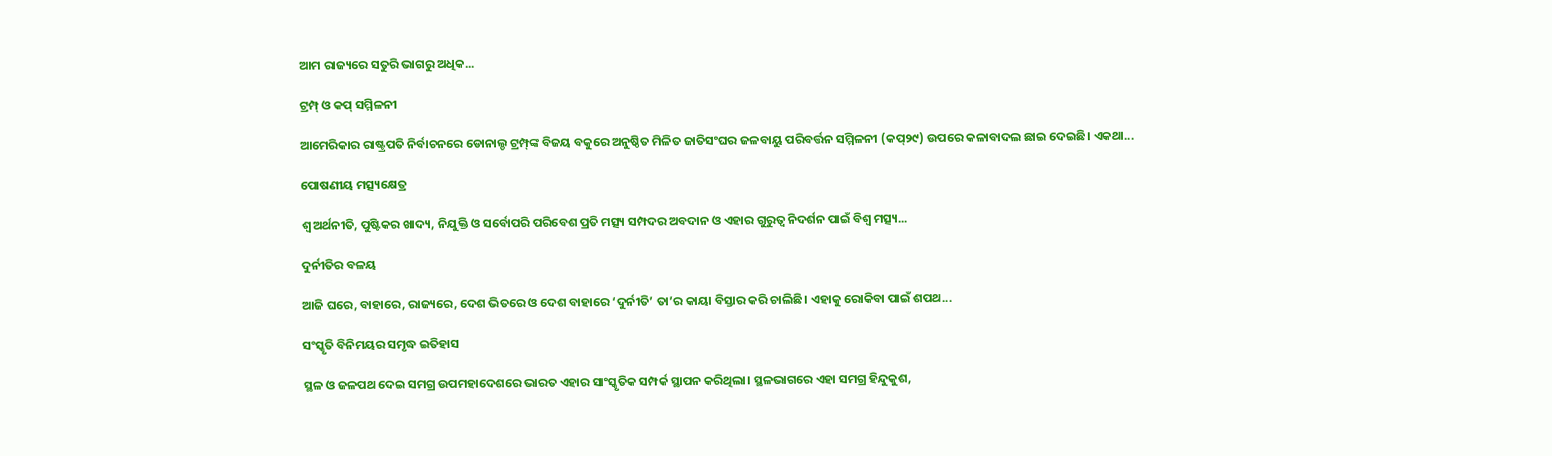ଆମ ରାଜ୍ୟରେ ସତୁରି ଭାଗରୁ ଅଧିକ...

ଟ୍ରମ୍ପ୍‌ ଓ କପ୍‌ ସମ୍ମିଳନୀ

ଆମେରିକାର ରାଷ୍ଟ୍ରପତି ନିର୍ବାଚନରେ ଡୋନାଲ୍ଡ ଟ୍ରମ୍ପ୍‌ଙ୍କ ବିଜୟ ବକୁରେ ଅନୁଷ୍ଠିତ ମିଳିତ ଜାତିସଂଘର ଜଳବାୟୁ ପରିବର୍ତ୍ତନ ସମ୍ମିଳନୀ (କପ୍‌୨୯) ଉପରେ କଳାବାଦଲ ଛାଇ ଦେଇଛି। ଏକଥା...

ପୋଷଣୀୟ ମତ୍ସ୍ୟକ୍ଷେତ୍ର

ଶ୍ୱ ଅର୍ଥନୀତି, ପୁଷ୍ଟିକର ଖାଦ୍ୟ, ନିଯୁକ୍ତି ଓ ସର୍ବୋପରି ପରିବେଶ ପ୍ରତି ମତ୍ସ୍ୟ ସମ୍ପଦର ଅବଦାନ ଓ ଏହାର ଗୁରୁତ୍ୱ ନିଦର୍ଶନ ପାଇଁ ବିଶ୍ୱ ମତ୍ସ୍ୟ...

ଦୁର୍ନୀତିର ବଳୟ

ଆଜି ଘରେ, ବାହାରେ, ରାଜ୍ୟରେ, ଦେଶ ଭିତରେ ଓ ଦେଶ ବାହାରେ ‘ଦୁର୍ନୀତି’ ତା’ର କାୟା ବିସ୍ତାର କରି ଚାଲିଛି। ଏହାକୁ ରୋକିବା ପାଇଁ ଶପଥ...

ସଂସ୍କୃତି ବିନିମୟର ସମୃଦ୍ଧ ଇତିହାସ

ସ୍ଥଳ ଓ ଜଳପଥ ଦେଇ ସମଗ୍ର ଉପମହାଦେଶରେ ଭାରତ ଏହାର ସାଂସ୍କୃତିକ ସମ୍ପର୍କ ସ୍ଥାପନ କରିଥିଲା। ସ୍ଥଳଭାଗରେ ଏହା ସମଗ୍ର ହିନ୍ଦୁକୁଶ,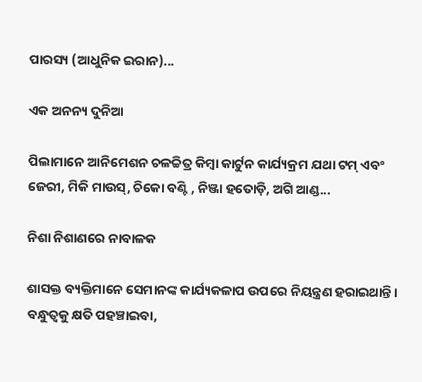ପାରସ୍ୟ (ଆଧୁନିକ ଇରାନ)...

ଏକ ଅନନ୍ୟ ଦୁନିଆ

ପିଲାମାନେ ଆନିମେଶନ ଚଳଚ୍ଚିତ୍ର କିମ୍ବା କାର୍ଟୁନ କାର୍ଯ୍ୟକ୍ରମ ଯଥା ଟମ୍‌ ଏବଂ ଜେରୀ, ମିକି ମାଉସ୍‌, ଚିକୋ ବଣ୍ଟି , ନିଞ୍ଜା ହତୋଡ଼ି, ଅଗି ଆଣ୍ଡ...

ନିଶା ନିଶାଣରେ ନାବାଳକ

ଶାସକ୍ତ ବ୍ୟକ୍ତିମାନେ ସେମାନଙ୍କ କାର୍ଯ୍ୟକଳାପ ଉପରେ ନିୟନ୍ତ୍ରଣ ହରାଇଥାନ୍ତି। ବନ୍ଧୁତ୍ୱକୁ କ୍ଷତି ପହଞ୍ଚାଇବା,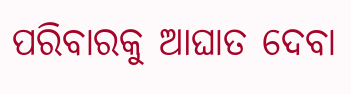ପରିବାରକୁ ଆଘାତ ଦେବା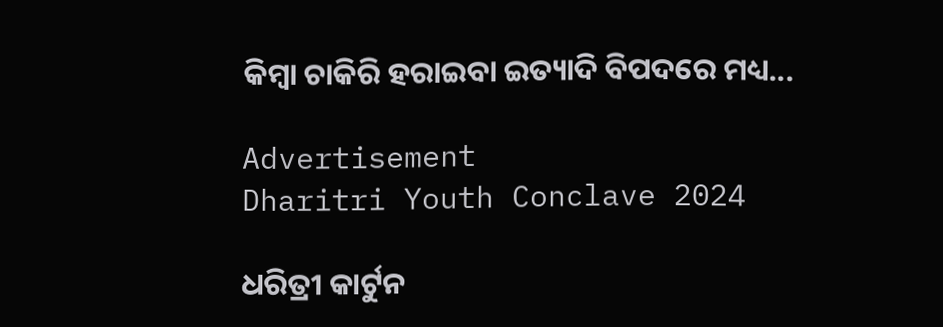କିମ୍ବା ଚାକିରି ହରାଇବା ଇତ୍ୟାଦି ବିପଦରେ ମଧ୍ୟ...

Advertisement
Dharitri Youth Conclave 2024

ଧରିତ୍ରୀ କାର୍ଟୁନ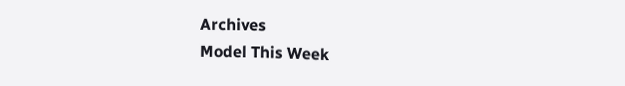Archives
Model This Week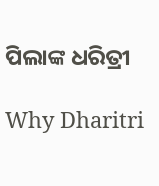ପିଲାଙ୍କ ଧରିତ୍ରୀ

Why Dharitri